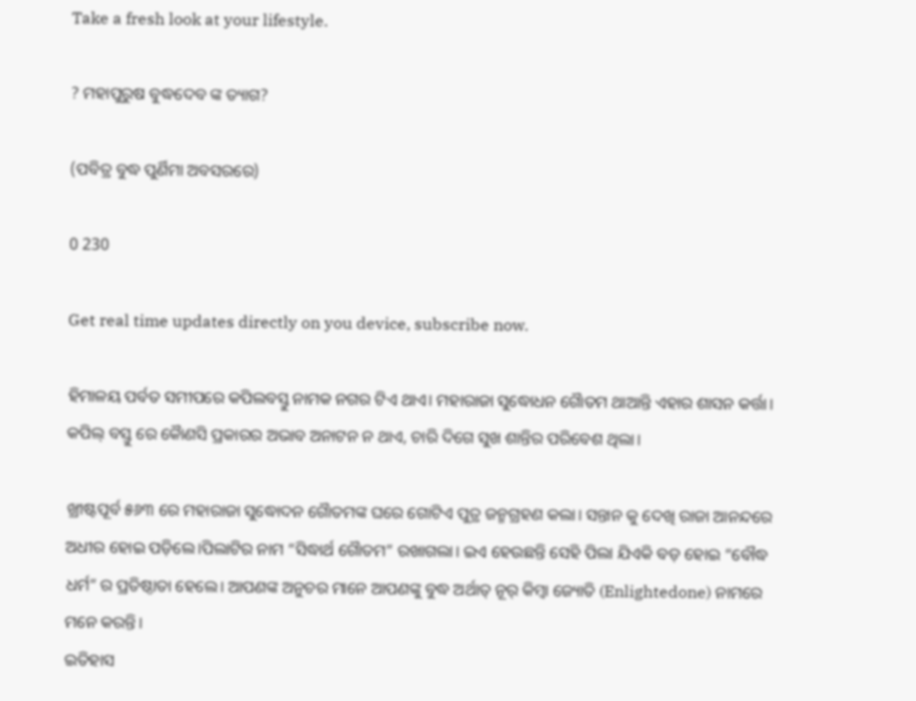Take a fresh look at your lifestyle.

? ମହାପୁରୁଷ ବୁଦ୍ଧଦେବ ଙ୍କ ତ୍ୟାଗ?

(ପବିତ୍ର ବୁଦ୍ଧ ପୁର୍ଣିମା ଅବସରରେ)

0 230

Get real time updates directly on you device, subscribe now.

ହିମାଳୟ ପର୍ବତ ସମୀପରେ କପିଲବସ୍ତୁ ନାମକ ନଗର ଟିଏ ଥାଏ। ମହାରାଜା ସୁଦ୍ଧୋଧନ ଗୈାତମ ଥାଆନ୍ତି ଏହାର ଶାସନ କର୍ତ୍ତା। କପିଲ୍ ବସ୍ତୁ ରେ କୈାଣସି ପ୍ରକାରର ଅଭାବ ଅନାଟନ ନ ଥାଏ, ଚାରି ଦିଗେ ସୁଖ ଶାନ୍ତିର ପରିବେଶ ଥିଲା।

ଖ୍ରୀଷ୍ଟପୂର୍ବ ୫୬୩ ରେ ମହାରାଜା ସୁଦ୍ଧୋଦନ ଗୈାତମଙ୍କ ଘରେ ଗୋଟିଏ ପୁତ୍ର ଜନ୍ମଗ୍ରହଣ କଲା। ସନ୍ତାନ କୁ ଦେଖି ରାଜା ଆନନ୍ଦରେ ଅଧୀର ହୋଇ ପଡ଼ିଲେ।ପିଲାଟିର ନାମ “ସିଦ୍ଧାର୍ଥ ଗୈାତମ” ରଖାଗଲା। ଇଏ ହେଉଛନ୍ତି ସେହି ପିଲା ଯିଏକି ବଡ଼ ହୋଇ “ବୌଦ୍ଧ ଧର୍ମ” ର ପ୍ରତିଷ୍ଠାତା ହେଲେ। ଆପଣଙ୍କ ଅନୁଚର ମାନେ ଆପଣଙ୍କୁ ବୁଦ୍ଧ ଅର୍ଥାତ୍ ନୂର୍ କିମ୍ବା ଜ୍ୟୋତି (Enlightedone) ନାମରେ ମନେ କରନ୍ତି।
ଇତିହାସ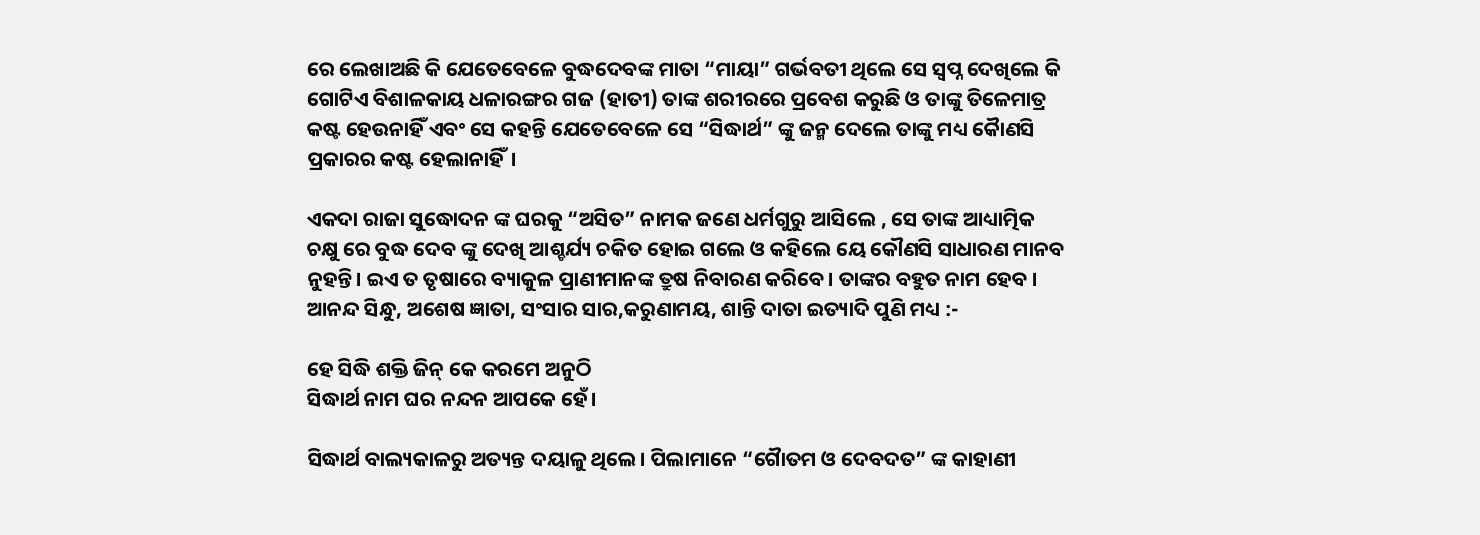ରେ ଲେଖାଅଛି କି ଯେତେବେଳେ ବୁଦ୍ଧଦେବଙ୍କ ମାତା “ମାୟା” ଗର୍ଭବତୀ ଥିଲେ ସେ ସ୍ୱପ୍ନ ଦେଖିଲେ କି ଗୋଟିଏ ବିଶାଳକାୟ ଧଳାରଙ୍ଗର ଗଜ (ହାତୀ) ତାଙ୍କ ଶରୀରରେ ପ୍ରବେଶ କରୁଛି ଓ ତାଙ୍କୁ ତିଳେମାତ୍ର କଷ୍ଟ ହେଉନାହିଁ ଏବଂ ସେ କହନ୍ତି ଯେତେବେଳେ ସେ “ସିଦ୍ଧାର୍ଥ” ଙ୍କୁ ଜନ୍ମ ଦେଲେ ତାଙ୍କୁ ମଧ୍ୟ କୈାଣସି ପ୍ରକାରର କଷ୍ଟ ହେଲାନାହିଁ।

ଏକଦା ରାଜା ସୁଦ୍ଧୋଦନ ଙ୍କ ଘରକୁ “ଅସିତ” ନାମକ ଜଣେ ଧର୍ମଗୁରୁ ଆସିଲେ , ସେ ତାଙ୍କ ଆଧ୍ୟାତ୍ମିକ ଚକ୍ଷୁ ରେ ବୁଦ୍ଧ ଦେବ ଙ୍କୁ ଦେଖି ଆଶ୍ଚର୍ଯ୍ୟ ଚକିତ ହୋଇ ଗଲେ ଓ କହିଲେ ୟେ କୌଣସି ସାଧାରଣ ମାନବ ନୁହନ୍ତି। ଇଏ ତ ତୃଷାରେ ବ୍ୟାକୁଳ ପ୍ରାଣୀମାନଙ୍କ ତ୍ରୁଷ ନିବାରଣ କରିବେ। ତାଙ୍କର ବହୁତ ନାମ ହେବ । ଆନନ୍ଦ ସିନ୍ଧୁ, ଅଶେଷ ଜ୍ଞାତା, ସଂସାର ସାର,କରୁଣାମୟ, ଶାନ୍ତି ଦାତା ଇତ୍ୟାଦି ପୁଣି ମଧ୍ୟ :-

ହେ ସିଦ୍ଧି ଶକ୍ତି ଜିନ୍ କେ କରମେ ଅନୁଠି
ସିଦ୍ଧାର୍ଥ ନାମ ଘର ନନ୍ଦନ ଆପକେ ହେଁ।

ସିଦ୍ଧାର୍ଥ ବାଲ୍ୟକାଳରୁ ଅତ୍ୟନ୍ତ ଦୟାଳୁ ଥିଲେ। ପିଲାମାନେ “ଗୈାତମ ଓ ଦେବଦତ” ଙ୍କ କାହାଣୀ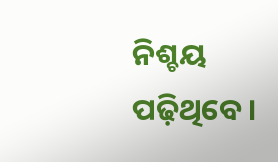ନିଶ୍ଚୟ ପଢ଼ିଥିବେ।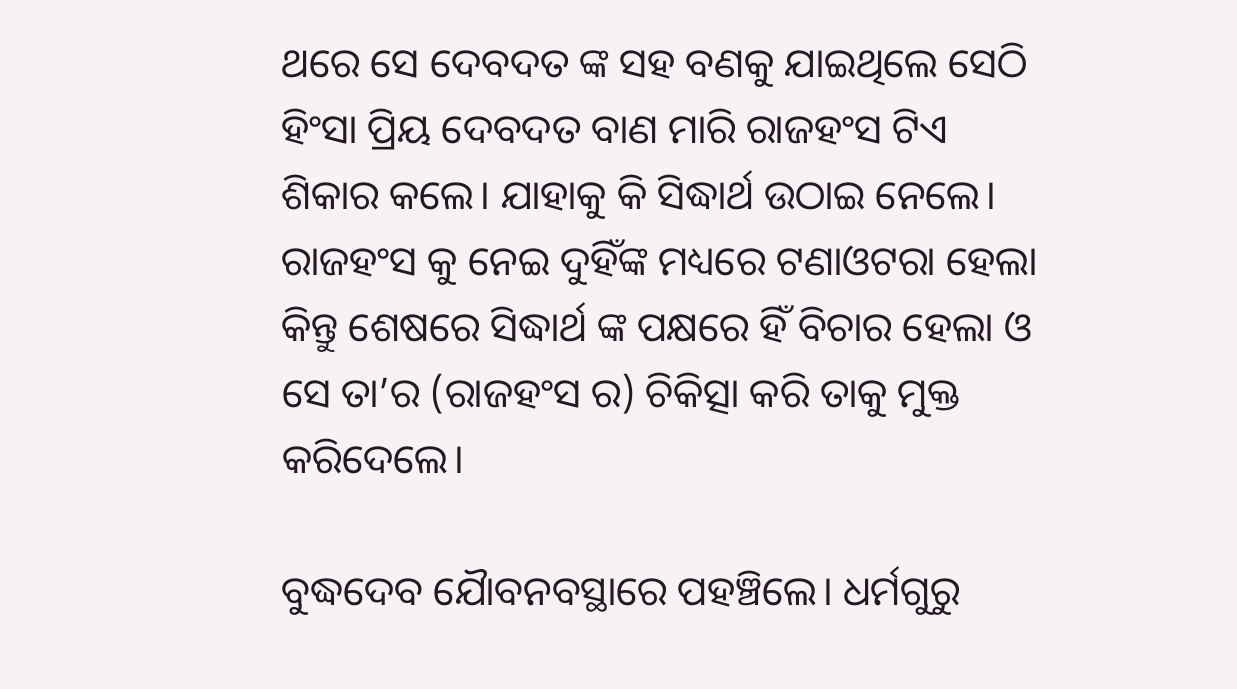ଥରେ ସେ ଦେବଦତ ଙ୍କ ସହ ବଣକୁ ଯାଇଥିଲେ ସେଠି ହିଂସା ପ୍ରିୟ ଦେବଦତ ବାଣ ମାରି ରାଜହଂସ ଟିଏ ଶିକାର କଲେ। ଯାହାକୁ କି ସିଦ୍ଧାର୍ଥ ଉଠାଇ ନେଲେ। ରାଜହଂସ କୁ ନେଇ ଦୁହିଁଙ୍କ ମଧ୍ୟରେ ଟଣାଓଟରା ହେଲା କିନ୍ତୁ ଶେଷରେ ସିଦ୍ଧାର୍ଥ ଙ୍କ ପକ୍ଷରେ ହିଁ ବିଚାର ହେଲା ଓ ସେ ତା’ର (ରାଜହଂସ ର) ଚିକିତ୍ସା କରି ତାକୁ ମୁକ୍ତ କରିଦେଲେ।

ବୁଦ୍ଧଦେବ ଯୈାବନବସ୍ଥାରେ ପହଞ୍ଚିଲେ। ଧର୍ମଗୁରୁ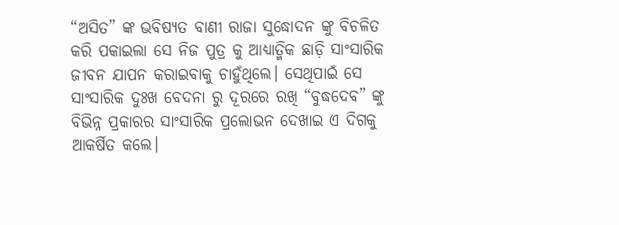“ଅସିତ” ଙ୍କ ଭବିଷ୍ୟତ ବାଣୀ ରାଜା ସୁଦ୍ଧୋଦନ ଙ୍କୁ ବିଚଳିତ କରି ପକାଇଲା ସେ ନିଜ ପୁତ୍ର କୁ ଆଧ୍ୟାତ୍ମିକ ଛାଡ଼ି ସାଂସାରିକ ଜୀବନ ଯାପନ କରାଇବାକୁ ଚାହୁଁଥିଲେ। ସେଥିପାଇଁ ସେ ସାଂସାରିକ ଦୁଃଖ ବେଦନା ରୁ ଦୂରରେ ରଖି “ବୁଦ୍ଧଦେବ” ଙ୍କୁ ବିଭିନ୍ନ ପ୍ରକାରର ସାଂସାରିକ ପ୍ରଲୋଭନ ଦେଖାଇ ଏ ଦିଗକୁ ଆକର୍ଷିତ କଲେ।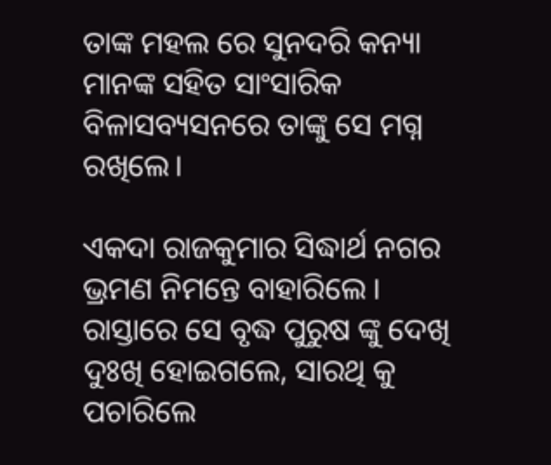ତାଙ୍କ ମହଲ ରେ ସୁନଦରି କନ୍ୟା ମାନଙ୍କ ସହିତ ସାଂସାରିକ ବିଳାସବ୍ୟସନରେ ତାଙ୍କୁ ସେ ମଗ୍ନ ରଖିଲେ।

ଏକଦା ରାଜକୁମାର ସିଦ୍ଧାର୍ଥ ନଗର ଭ୍ରମଣ ନିମନ୍ତେ ବାହାରିଲେ । ରାସ୍ତାରେ ସେ ବୃଦ୍ଧ ପୁରୁଷ ଙ୍କୁ ଦେଖି ଦୁଃଖି ହୋଇଗଲେ, ସାରଥି କୁ ପଚାରିଲେ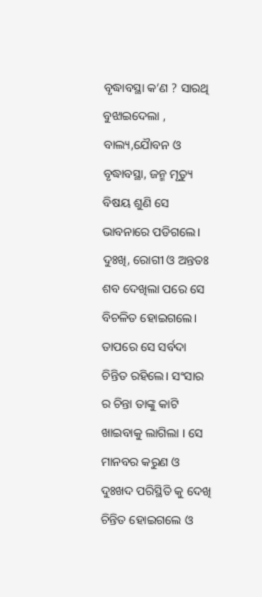ବୃଦ୍ଧାବସ୍ଥା କ’ଣ ? ସାରଥି ବୁଝାଇଦେଲା , ବାଲ୍ୟ,ଯୈାବନ ଓ ବୃଦ୍ଧାବସ୍ଥା, ଜନ୍ମ ମୃତ୍ୟୁ ବିଷୟ ଶୁଣି ସେ ଭାବନାରେ ପଡିଗଲେ। ଦୁଃଖି, ରୋଗୀ ଓ ଅନ୍ତତଃ ଶବ ଦେଖିଲା ପରେ ସେ ବିଚଳିତ ହୋଇଗଲେ। ତାପରେ ସେ ସର୍ବଦା ଚିନ୍ତିତ ରହିଲେ। ସଂସାର ର ଚିନ୍ତା ତାଙ୍କୁ କାଟି ଖାଇବାକୁ ଲାଗିଲା । ସେ ମାନବର କରୁଣ ଓ ଦୁଃଖଦ ପରିସ୍ଥିତି କୁ ଦେଖି ଚିନ୍ତିତ ହୋଇଗଲେ ଓ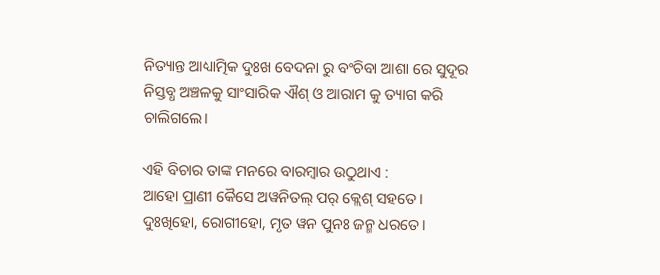ନିତ୍ୟାନ୍ତ ଆଧ୍ୟାତ୍ମିକ ଦୁଃଖ ବେଦନା ରୁ ବଂଚିବା ଆଶା ରେ ସୁଦୂର ନିସ୍ତବ୍ଧ ଅଞ୍ଚଳକୁ ସାଂସାରିକ ଐଶ୍ ଓ ଆରାମ କୁ ତ୍ୟାଗ କରି ଚାଲିଗଲେ।

ଏହି ବିଚାର ତାଙ୍କ ମନରେ ବାରମ୍ବାର ଉଠୁଥାଏ :
ଆହୋ ପ୍ରାଣୀ କୈସେ ଅୱନିତଲ୍ ପର୍ କ୍ଲେଶ୍ ସହତେ।
ଦୁଃଖିହୋ, ରୋଗୀହୋ, ମୃତ ୱନ ପୁନ‍ଃ ଜନ୍ମ ଧରତେ।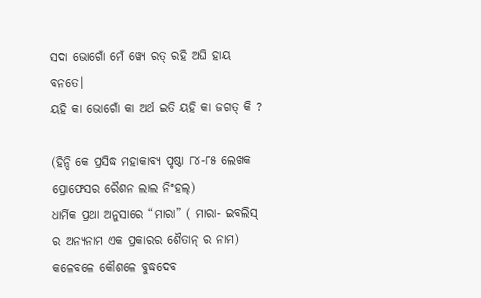ସଦା ଭୋଗୋଁ ମେଁ ୱ୍ୟେ ରତ୍ ରହି ଅଘି ହାୟ ବନତେ।
ୟହି କା ଭୋଗୋଁ କା ଅର୍ଥ ଇତି ୟହି କା ଜଗତ୍ କି ?

(ହିନ୍ଦି କେ ପ୍ରସିଦ୍ଧ ମହାକାବ୍ୟ ପୃଷ୍ଠା ୮୪-୮୫ ଲେଖକ ପ୍ରୋଫେସର ରୈଶନ ଲାଲ ନିଂହଲ୍)
ଧାର୍ମିକ ପ୍ରଥା ଅନୁସାରେ “ମାରା” ( ମାରା- ଇବଲିସ୍ ର ଅନ୍ୟନାମ ଏକ ପ୍ରକାରର ଶୈତାନ୍ ର ନାମ) କଳେବଳେ କୌଶଳେ ବୁଦ୍ଧଦେବ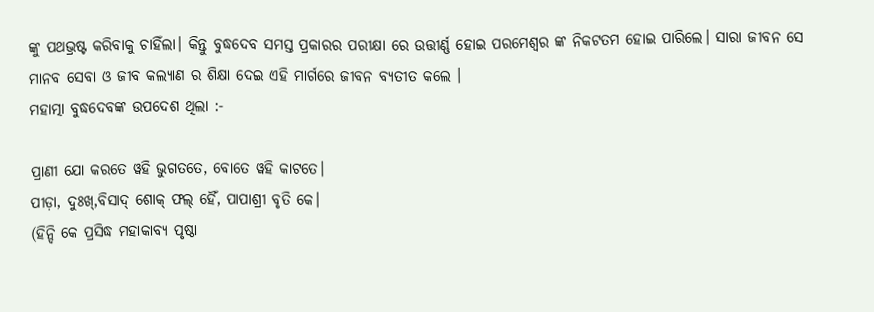ଙ୍କୁ ପଥଭ୍ରଷ୍ଟ କରିବାକୁ ଚାହିଁଲା। କିନ୍ତୁ ବୁଦ୍ଧଦେବ ସମସ୍ତ ପ୍ରକାରର ପରୀକ୍ଷା ରେ ଉତ୍ତୀର୍ଣ୍ଣ ହୋଇ ପରମେଶ୍ବର ଙ୍କ ନିକଟତମ ହୋଇ ପାରିଲେ। ସାରା ଜୀବନ ସେ ମାନବ ସେବା ଓ ଜୀବ କଲ୍ୟାଣ ର ଶିକ୍ଷା ଦେଇ ଏହି ମାର୍ଗରେ ଜୀବନ ବ୍ୟତୀତ କଲେ ।
ମହାତ୍ମା ବୁଦ୍ଧଦେବଙ୍କ ଉପଦେଶ ଥିଲା :-

ପ୍ରାଣୀ ଯୋ କରତେ ୱହି ଭୁଗତତେ, ବୋତେ ୱହି କାଟତେ।
ପୀଡ଼ା, ଦୁଃଖ୍,ବିସାଦ୍ ଶୋକ୍ ଫଲ୍ ହୈଁ, ପାପାଶ୍ରୀ ବୃତି କେ।
(ହିନ୍ଦି କେ ପ୍ରସିଦ୍ଧ ମହାକାବ୍ୟ ପୃଷ୍ଠା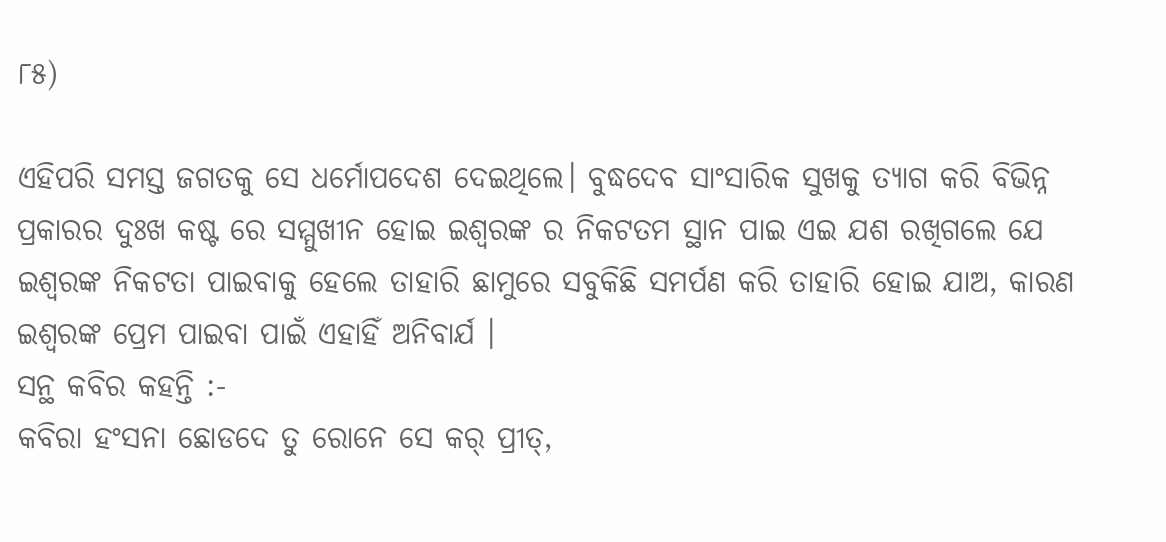୮୫)

ଏହିପରି ସମସ୍ତ ଜଗତକୁ ସେ ଧର୍ମୋପଦେଶ ଦେଇଥିଲେ। ବୁଦ୍ଧଦେବ ସାଂସାରିକ ସୁଖକୁ ତ୍ୟାଗ କରି ବିଭିନ୍ନ ପ୍ରକାରର ଦୁଃଖ କଷ୍ଟ ରେ ସମ୍ମୁଖୀନ ହୋଇ ଇଶ୍ବରଙ୍କ ର ନିକଟତମ ସ୍ଥାନ ପାଇ ଏଇ ଯଶ ରଖିଗଲେ ଯେ ଇଶ୍ବରଙ୍କ ନିକଟତା ପାଇବାକୁ ହେଲେ ତାହାରି ଛାମୁରେ ସବୁକିଛି ସମର୍ପଣ କରି ତାହାରି ହୋଇ ଯାଅ, କାରଣ ଇଶ୍ବରଙ୍କ ପ୍ରେମ ପାଇବା ପାଇଁ ଏହାହିଁ ଅନିବାର୍ଯ ।
ସନ୍ଥ କବିର କହନ୍ତି :-
କବିରା ହଂସନା ଛୋଡଦେ ତୁ ରୋନେ ସେ କର୍ ପ୍ରୀତ୍,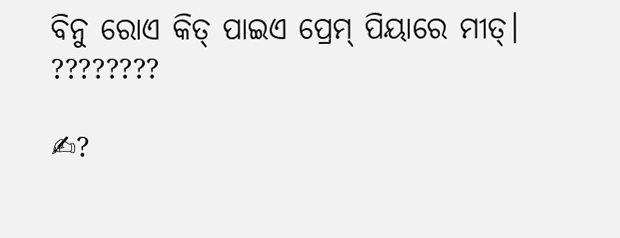ବିନୁ ରୋଏ କିତ୍ ପାଇଏ ପ୍ରେମ୍ ପିୟାରେ ମୀତ୍।
????????

✍?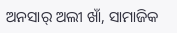ଅନସାର୍ ଅଲୀ ଖାଁ, ସାମାଜିକ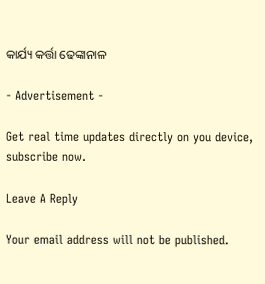କାର୍ଯ୍ୟ କର୍ତ୍ତା ଢେଙ୍କାନାଳ

- Advertisement -

Get real time updates directly on you device, subscribe now.

Leave A Reply

Your email address will not be published.